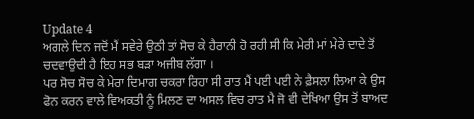Update 4
ਅਗਲੇ ਦਿਨ ਜਦੋਂ ਮੈਂ ਸਵੇਰੇ ਉਠੀ ਤਾਂ ਸੋਚ ਕੇ ਹੈਰਾਨੀ ਹੋ ਰਹੀ ਸੀ ਕਿ ਮੇਰੀ ਮਾਂ ਮੇਰੇ ਦਾਦੇ ਤੋਂ ਚਦਵਾਉਦੀ ਹੈ ਇਹ ਸਭ ਬੜਾ ਅਜੀਬ ਲੱਗਾ ।
ਪਰ ਸੋਚ ਸੋਚ ਕੇ ਮੇਰਾ ਦਿਮਾਗ ਚਕਰਾ ਰਿਹਾ ਸੀ ਰਾਤ ਮੈਂ ਪਈ ਪਈ ਨੇ ਫ਼ੈਸਲਾ ਲਿਆ ਕੇ ਉਸ ਫੋਨ ਕਰਨ ਵਾਲੇ ਵਿਅਕਤੀ ਨੂੰ ਮਿਲਣ ਦਾ ਅਸਲ ਵਿਚ ਰਾਤ ਮੈ ਜੋ ਵੀ ਦੇਖਿਆ ਉਸ ਤੋਂ ਬਾਅਦ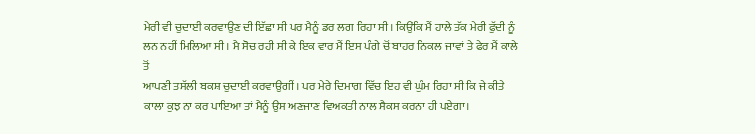ਮੇਰੀ ਵੀ ਚੁਦਾਈ ਕਰਵਾਉਣ ਦੀ ਇੱਛਾ ਸੀ ਪਰ ਮੈਨੂੰ ਡਰ ਲਗ ਰਿਹਾ ਸੀ। ਕਿਉਂਕਿ ਮੈਂ ਹਾਲੇ ਤੱਕ ਮੇਰੀ ਫੁੱਦੀ ਨੂੰ ਲਨ ਨਹੀਂ ਮਿਲਿਆ ਸੀ । ਮੈ ਸੋਚ ਰਹੀ ਸੀ ਕੇ ਇਕ ਵਾਰ ਮੈਂ ਇਸ ਪੰਗੇ ਚੋਂ ਬਾਹਰ ਨਿਕਲ ਜਾਵਾਂ ਤੇ ਫੇਰ ਮੈਂ ਕਾਲੇ ਤੋਂ
ਆਪਣੀ ਤਸੱਲੀ ਬਕਸ਼ ਚੁਦਾਈ ਕਰਵਾਉਗੀਂ । ਪਰ ਮੇਰੇ ਦਿਮਾਗ ਵਿੱਚ ਇਹ ਵੀ ਘੁੰਮ ਰਿਹਾ ਸੀ ਕਿ ਜੇ ਕੀਤੇ ਕਾਲਾ ਕੁਝ ਨਾ ਕਰ ਪਾਇਆ ਤਾਂ ਮੈਨੂੰ ਉਸ ਅਣਜਾਣ ਵਿਅਕਤੀ ਨਾਲ ਸੈਕਸ ਕਰਨਾ ਹੀ ਪਏਗਾ।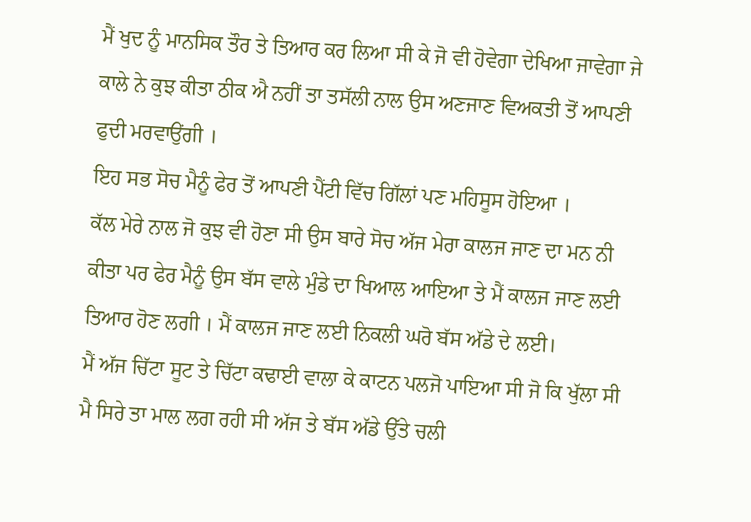ਮੈਂ ਖੁਦ ਨੂੰ ਮਾਨਸਿਕ ਤੌਰ ਤੇ ਤਿਆਰ ਕਰ ਲਿਆ ਸੀ ਕੇ ਜੋ ਵੀ ਹੋਵੇਗਾ ਦੇਖਿਆ ਜਾਵੇਗਾ ਜੇ ਕਾਲੇ ਨੇ ਕੁਝ ਕੀਤਾ ਠੀਕ ਐ ਨਹੀਂ ਤਾ ਤਸੱਲੀ ਨਾਲ ਉਸ ਅਣਜਾਣ ਵਿਅਕਤੀ ਤੋਂ ਆਪਣੀ ਫੁਦੀ ਮਰਵਾਉਂਗੀ ।
ਇਹ ਸਭ ਸੋਚ ਮੈਨੂੰ ਫੇਰ ਤੋਂ ਆਪਣੀ ਪੈਂਟੀ ਵਿੱਚ ਗਿੱਲਾਂ ਪਣ ਮਹਿਸੂਸ ਹੋਇਆ ।
ਕੱਲ ਮੇਰੇ ਨਾਲ ਜੋ ਕੁਝ ਵੀ ਹੋਣਾ ਸੀ ਉਸ ਬਾਰੇ ਸੋਚ ਅੱਜ ਮੇਰਾ ਕਾਲਜ ਜਾਣ ਦਾ ਮਨ ਨੀ ਕੀਤਾ ਪਰ ਫੇਰ ਮੈਨੂੰ ਉਸ ਬੱਸ ਵਾਲੇ ਮੁੰਡੇ ਦਾ ਖਿਆਲ ਆਇਆ ਤੇ ਮੈਂ ਕਾਲਜ ਜਾਣ ਲਈ ਤਿਆਰ ਹੋਣ ਲਗੀ । ਮੈਂ ਕਾਲਜ ਜਾਣ ਲਈ ਨਿਕਲੀ ਘਰੋ ਬੱਸ ਅੱਡੇ ਦੇ ਲਈ।
ਮੈਂ ਅੱਜ ਚਿੱਟਾ ਸੂਟ ਤੇ ਚਿੱਟਾ ਕਢਾਈ ਵਾਲਾ ਕੇ ਕਾਟਨ ਪਲਜੋ ਪਾਇਆ ਸੀ ਜੋ ਕਿ ਖੁੱਲਾ ਸੀ ਮੈ ਸਿਰੇ ਤਾ ਮਾਲ ਲਗ ਰਹੀ ਸੀ ਅੱਜ ਤੇ ਬੱਸ ਅੱਡੇ ਉੱਤੇ ਚਲੀ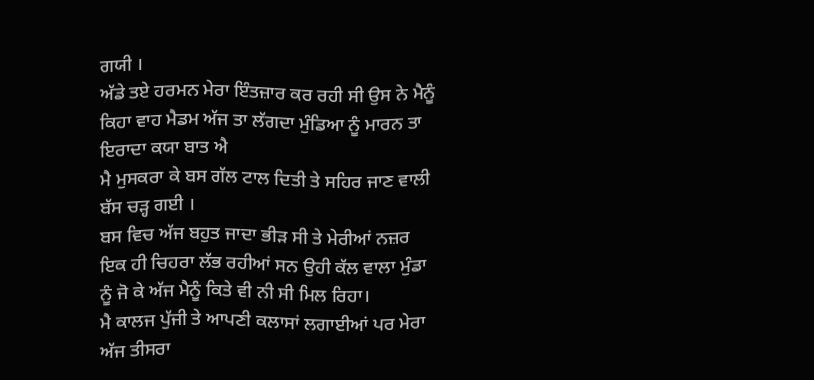ਗਯੀ ।
ਅੱਡੇ ਤਏ ਹਰਮਨ ਮੇਰਾ ਇੰਤਜ਼ਾਰ ਕਰ ਰਹੀ ਸੀ ਉਸ ਨੇ ਮੈਨੂੰ ਕਿਹਾ ਵਾਹ ਮੈਡਮ ਅੱਜ ਤਾ ਲੱਗਦਾ ਮੁੰਡਿਆ ਨੂੰ ਮਾਰਨ ਤਾ ਇਰਾਦਾ ਕਯਾ ਬਾਤ ਐ
ਮੈ ਮੁਸਕਰਾ ਕੇ ਬਸ ਗੱਲ ਟਾਲ ਦਿਤੀ ਤੇ ਸਹਿਰ ਜਾਣ ਵਾਲੀ ਬੱਸ ਚੜ੍ਹ ਗਈ ।
ਬਸ ਵਿਚ ਅੱਜ ਬਹੁਤ ਜਾਦਾ ਭੀੜ ਸੀ ਤੇ ਮੇਰੀਆਂ ਨਜ਼ਰ ਇਕ ਹੀ ਚਿਹਰਾ ਲੱਭ ਰਹੀਆਂ ਸਨ ਉਹੀ ਕੱਲ ਵਾਲਾ ਮੁੰਡਾ ਨੂੰ ਜੋ ਕੇ ਅੱਜ ਮੈਨੂੰ ਕਿਤੇ ਵੀ ਨੀ ਸੀ ਮਿਲ ਰਿਹਾ।
ਮੈ ਕਾਲਜ ਪੁੱਜੀ ਤੇ ਆਪਣੀ ਕਲਾਸਾਂ ਲਗਾਈਆਂ ਪਰ ਮੇਰਾ ਅੱਜ ਤੀਸਰਾ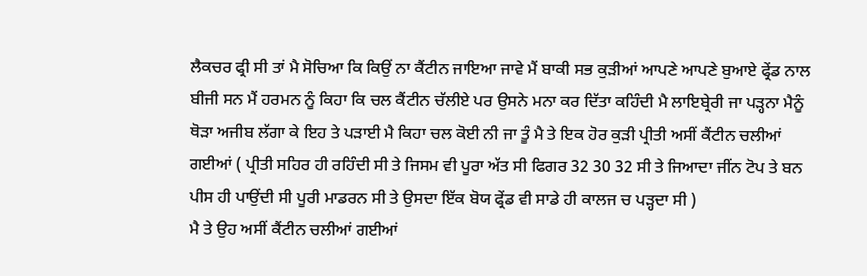ਲੈਕਚਰ ਫ੍ਰੀ ਸੀ ਤਾਂ ਮੈ ਸੋਚਿਆ ਕਿ ਕਿਉਂ ਨਾ ਕੈਂਟੀਨ ਜਾਇਆ ਜਾਵੇ ਮੈਂ ਬਾਕੀ ਸਭ ਕੁੜੀਆਂ ਆਪਣੇ ਆਪਣੇ ਬੁਆਏ ਫ੍ਰੇਂਡ ਨਾਲ ਬੀਜੀ ਸਨ ਮੈਂ ਹਰਮਨ ਨੂੰ ਕਿਹਾ ਕਿ ਚਲ ਕੈਂਟੀਨ ਚੱਲੀਏ ਪਰ ਉਸਨੇ ਮਨਾ ਕਰ ਦਿੱਤਾ ਕਹਿੰਦੀ ਮੈ ਲਾਇਬ੍ਰੇਰੀ ਜਾ ਪੜ੍ਹਨਾ ਮੈਨੂੰ ਥੋੜਾ ਅਜੀਬ ਲੱਗਾ ਕੇ ਇਹ ਤੇ ਪੜਾਈ ਮੈ ਕਿਹਾ ਚਲ ਕੋਈ ਨੀ ਜਾ ਤੂੰ ਮੈ ਤੇ ਇਕ ਹੋਰ ਕੁੜੀ ਪ੍ਰੀਤੀ ਅਸੀਂ ਕੈਂਟੀਨ ਚਲੀਆਂ ਗਈਆਂ ( ਪ੍ਰੀਤੀ ਸਹਿਰ ਹੀ ਰਹਿੰਦੀ ਸੀ ਤੇ ਜਿਸਮ ਵੀ ਪੂਰਾ ਅੱਤ ਸੀ ਫਿਗਰ 32 30 32 ਸੀ ਤੇ ਜਿਆਦਾ ਜੀਂਨ ਟੋਪ ਤੇ ਬਨ ਪੀਸ ਹੀ ਪਾਉਂਦੀ ਸੀ ਪੂਰੀ ਮਾਡਰਨ ਸੀ ਤੇ ਉਸਦਾ ਇੱਕ ਬੋਯ ਫ੍ਰੇਂਡ ਵੀ ਸਾਡੇ ਹੀ ਕਾਲਜ ਚ ਪੜ੍ਹਦਾ ਸੀ )
ਮੈ ਤੇ ਉਹ ਅਸੀਂ ਕੈਂਟੀਨ ਚਲੀਆਂ ਗਈਆਂ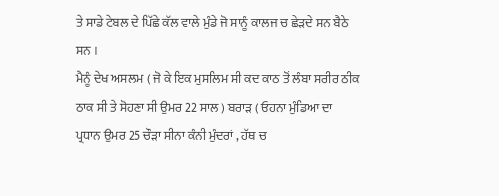ਤੇ ਸਾਡੇ ਟੇਬਲ ਦੇ ਪਿੱਛੇ ਕੱਲ ਵਾਲੇ ਮੁੰਡੇ ਜੋ ਸਾਨੂੰ ਕਾਲਜ ਚ ਛੇੜਦੇ ਸਨ ਬੈਠੇ ਸਨ ।
ਮੈਨੂੰ ਦੇਖ ਅਸਲਮ ( ਜੋ ਕੇ ਇਕ ਮੁਸਲਿਮ ਸੀ ਕਦ ਕਾਠ ਤੋਂ ਲੰਬਾ ਸਰੀਰ ਠੀਕ ਠਾਕ ਸੀ ਤੇ ਸੋਹਣਾ ਸੀ ਉਮਰ 22 ਸਾਲ ) ਬਰਾੜ ( ਓਹਨਾ ਮੁੰਡਿਆ ਦਾ ਪ੍ਰਧਾਨ ਉਮਰ 25 ਚੌੜਾ ਸੀਨਾ ਕੰਨੀ ਮੁੰਦਰਾਂ , ਹੱਥ ਚ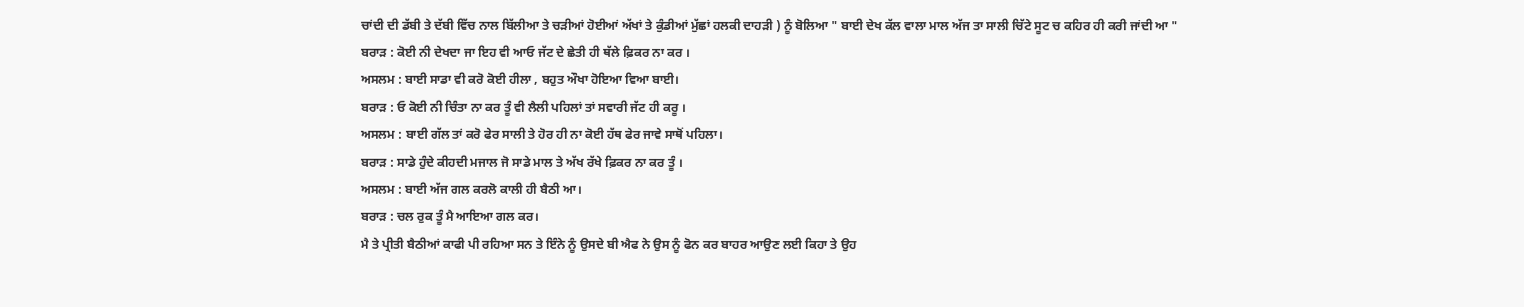ਚਾਂਦੀ ਦੀ ਡੱਬੀ ਤੇ ਦੱਬੀ ਵਿੱਚ ਨਾਲ ਬਿੱਲੀਆ ਤੇ ਚੜੀਆਂ ਹੋਈਆਂ ਅੱਖਾਂ ਤੇ ਕੁੰਡੀਆਂ ਮੁੱਛਾਂ ਹਲਕੀ ਦਾਹੜੀ ) ਨੂੰ ਬੋਲਿਆ " ਬਾਈ ਦੇਖ ਕੱਲ ਵਾਲਾ ਮਾਲ ਅੱਜ ਤਾ ਸਾਲੀ ਚਿੱਟੇ ਸੂਟ ਚ ਕਹਿਰ ਹੀ ਕਰੀ ਜਾਂਦੀ ਆ "
ਬਰਾੜ : ਕੋਈ ਨੀ ਦੇਖਦਾ ਜਾ ਇਹ ਵੀ ਆਓ ਜੱਟ ਦੇ ਛੇਤੀ ਹੀ ਥੱਲੇ ਫ਼ਿਕਰ ਨਾ ਕਰ ।
ਅਸਲਮ : ਬਾਈ ਸਾਡਾ ਵੀ ਕਰੋ ਕੋਈ ਹੀਲਾ , ਬਹੁਤ ਔਖਾ ਹੋਇਆ ਵਿਆ ਬਾਈ।
ਬਰਾੜ : ਓ ਕੋਈ ਨੀ ਚਿੰਤਾ ਨਾ ਕਰ ਤੂੰ ਵੀ ਲੈਲੀ ਪਹਿਲਾਂ ਤਾਂ ਸਵਾਰੀ ਜੱਟ ਹੀ ਕਰੂ ।
ਅਸਲਮ : ਬਾਈ ਗੱਲ ਤਾਂ ਕਰੋ ਫੇਰ ਸਾਲੀ ਤੇ ਹੋਰ ਹੀ ਨਾ ਕੋਈ ਹੱਥ ਫੇਰ ਜਾਵੇ ਸਾਥੋਂ ਪਹਿਲਾ।
ਬਰਾੜ : ਸਾਡੇ ਹੁੰਦੇ ਕੀਹਦੀ ਮਜਾਲ ਜੋ ਸਾਡੇ ਮਾਲ ਤੇ ਅੱਖ ਰੱਖੇ ਫ਼ਿਕਰ ਨਾ ਕਰ ਤੂੰ ।
ਅਸਲਮ : ਬਾਈ ਅੱਜ ਗਲ ਕਰਲੋ ਕਾਲੀ ਹੀ ਬੈਠੀ ਆ।
ਬਰਾੜ : ਚਲ ਰੁਕ ਤੂੰ ਮੈ ਆਇਆ ਗਲ ਕਰ।
ਮੈ ਤੇ ਪ੍ਰੀਤੀ ਬੈਠੀਆਂ ਕਾਫੀ ਪੀ ਰਹਿਆ ਸਨ ਤੇ ਇੰਨੇ ਨੂੰ ਉਸਦੇ ਬੀ ਐਫ ਨੇ ਉਸ ਨੂੰ ਫੋਨ ਕਰ ਬਾਹਰ ਆਉਣ ਲਈ ਕਿਹਾ ਤੇ ਉਹ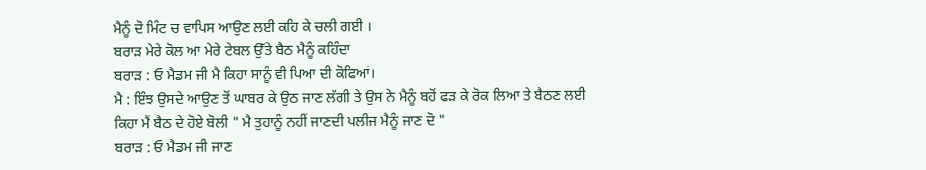ਮੈਨੂੰ ਦੋ ਮਿੰਟ ਚ ਵਾਪਿਸ ਆਉਣ ਲਈ ਕਹਿ ਕੇ ਚਲੀ ਗਈ ।
ਬਰਾੜ ਮੇਰੇ ਕੋਲ ਆ ਮੇਰੇ ਟੇਬਲ ਉੱਤੇ ਬੈਠ ਮੈਨੂੰ ਕਹਿੰਦਾ
ਬਰਾੜ : ਓ ਮੈਡਮ ਜੀ ਮੈ ਕਿਹਾ ਸਾਨੂੰ ਵੀ ਪਿਆ ਦੀ ਕੋਫਿਆਂ।
ਮੈ : ਇੰਝ ਉਸਦੇ ਆਉਣ ਤੋਂ ਘਾਬਰ ਕੇ ਉਠ ਜਾਣ ਲੱਗੀ ਤੇ ਉਸ ਨੇ ਮੈਨੂੰ ਬਹੋਂ ਫੜ ਕੇ ਰੋਕ ਲਿਆ ਤੇ ਬੈਠਣ ਲਈ ਕਿਹਾ ਮੈਂ ਬੈਠ ਦੇ ਹੋਏ ਬੋਲੀ " ਮੈ ਤੁਹਾਨੂੰ ਨਹੀਂ ਜਾਣਦੀ ਪਲੀਜ ਮੈਨੂੰ ਜਾਣ ਦੋ "
ਬਰਾੜ : ਓ ਮੈਡਮ ਜੀ ਜਾਣ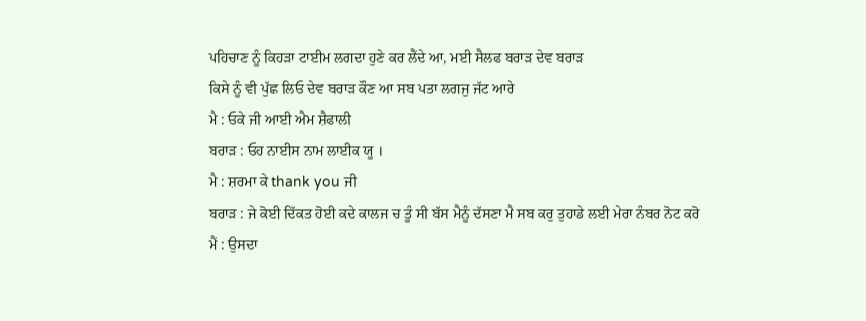ਪਹਿਚਾਣ ਨੂੰ ਕਿਹੜਾ ਟਾਈਮ ਲਗਦਾ ਹੁਣੇ ਕਰ ਲੈਂਦੇ ਆ, ਮਈ ਸੈਲਫ ਬਰਾੜ ਦੇਵ ਬਰਾੜ
ਕਿਸੇ ਨੂੰ ਵੀ ਪੁੱਛ ਲਿਓ ਦੇਵ ਬਰਾੜ ਕੌਣ ਆ ਸਬ ਪਤਾ ਲਗਜੁ ਜੱਟ ਆਰੇ
ਮੈ : ਓਕੇ ਜੀ ਆਈ ਐਮ ਸ਼ੈਫਾਲੀ
ਬਰਾੜ : ਓਹ ਨਾਈਸ ਨਾਮ ਲਾਈਕ ਯੂ ।
ਮੈ : ਸ਼ਰਮਾ ਕੇ thank you ਜੀ
ਬਰਾੜ : ਜੇ ਕੋਈ ਦਿੱਕਤ ਹੋਈ ਕਦੇ ਕਾਲਜ ਚ ਤੂੰ ਸੀ ਬੱਸ ਮੈਨੂੰ ਦੱਸਣਾ ਮੈ ਸਬ ਕਰੁ ਤੁਹਾਡੇ ਲਈ ਮੇਰਾ ਨੰਬਰ ਨੋਟ ਕਰੋ
ਮੈਂ : ਉਸਦਾ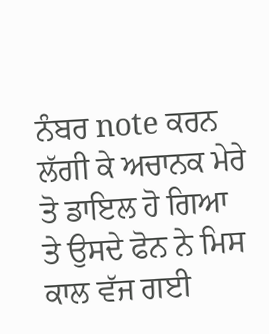ਨੰਬਰ note ਕਰਨ ਲੱਗੀ ਕੇ ਅਚਾਨਕ ਮੇਰੇ ਤੋ ਡਾਇਲ ਹੋ ਗਿਆ ਤੇ ਉਸਦੇ ਫੋਨ ਨੇ ਮਿਸ ਕਾਲ ਵੱਜ ਗਈ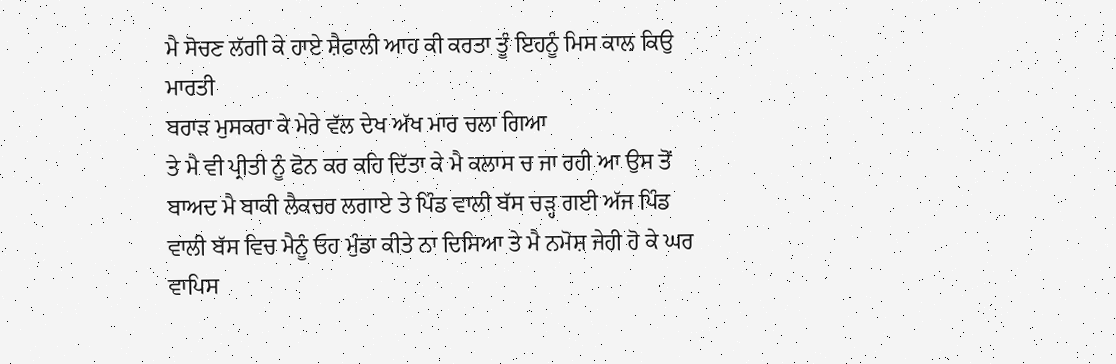ਮੈ ਸੋਚਣ ਲੱਗੀ ਕੇ ਹਾਏ ਸ਼ੈਫਾਲੀ ਆਹ ਕੀ ਕਰਤਾ ਤੂੰ ਇਹਨੂੰ ਮਿਸ ਕਾਲ ਕਿਉ ਮਾਰਤੀ
ਬਰਾੜ ਮੁਸਕਰਾ ਕੇ ਮੇਰੇ ਵੱਲ ਦੇਖ ਅੱਖ ਮਾਰ ਚਲਾ ਗਿਆ
ਤੇ ਮੈ ਵੀ ਪ੍ਰੀਤੀ ਨੂੰ ਫੋਨ ਕਰ ਕਹਿ ਦਿੱਤਾ ਕੇ ਮੈ ਕਲਾਸ ਚ ਜਾ ਰਹੀ ਆ ਉਸ ਤੋਂ ਬਾਅਦ ਮੈ ਬਾਕੀ ਲੈਕਚਰ ਲਗਾਏ ਤੇ ਪਿੰਡ ਵਾਲੀ ਬੱਸ ਚੜ੍ਹ ਗਈ ਅੱਜ ਪਿੰਡ ਵਾਲੀ ਬੱਸ ਵਿਚ ਮੈਨੂੰ ਓਹ ਮੁੰਡਾ ਕੀਤੇ ਨਾ ਦਿਸਿਆ ਤੇ ਮੈ ਨਮੋਸ਼ ਜੇਹੀ ਹੋ ਕੇ ਘਰ ਵਾਪਿਸ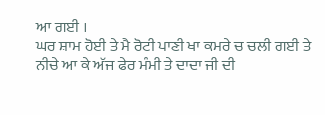ਆ ਗਈ ।
ਘਰ ਸ਼ਾਮ ਹੋਈ ਤੇ ਮੈ ਰੋਟੀ ਪਾਣੀ ਖਾ ਕਮਰੇ ਚ ਚਲੀ ਗਈ ਤੇ
ਨੀਚੇ ਆ ਕੇ ਅੱਜ ਫੇਰ ਮੰਮੀ ਤੇ ਦਾਦਾ ਜੀ ਦੀ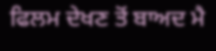ਫਿਲਮ ਦੇਖਣ ਤੋਂ ਬਾਅਦ ਮੈ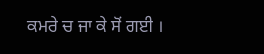ਕਮਰੇ ਚ ਜਾ ਕੇ ਸੋਂ ਗਈ ।